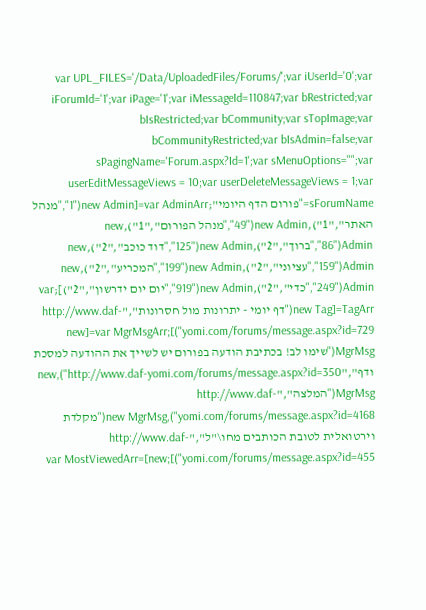var UPL_FILES='/Data/UploadedFiles/Forums/';var iUserId='0';var iForumId='1';var iPage='1';var iMessageId=110847;var bRestricted;var bIsRestricted;var bCommunity;var sTopImage;var bCommunityRestricted;var bIsAdmin=false;var sPagingName='Forum.aspx?Id=1';var sMenuOptions="";var userEditMessageViews = 10;var userDeleteMessageViews = 1;var sForumName="פורום הדף היומי";var AdminArr=[new Admin("1","מנהל האתר","1"),new Admin("49","מנהל הפורום","1"),new Admin("86","ברוך","2"),new Admin("125","דוד כוכב","2"),new Admin("159","עציוני","2"),new Admin("199","המכריע","2"),new Admin("249","כדי","2"),new Admin("919","יום יום ידרשון","2")];var TagArr=[new Tag("דף יומי - יתרונות מול חסרונות","http://www.daf-yomi.com/forums/message.aspx?id=729")];var MgrMsgArr=[new MgrMsg("שימו לב! בכתיבת הודעה בפורום יש לשייך את ההודעה למסכת ודף","http://www.daf-yomi.com/forums/message.aspx?id=350"),new MgrMsg("המלצה","http://www.daf-yomi.com/forums/message.aspx?id=4168"),new MgrMsg("מקלדת וירטואלית לטובת הכותבים מחו\"ל","http://www.daf-yomi.com/forums/message.aspx?id=455")];var MostViewedArr=[new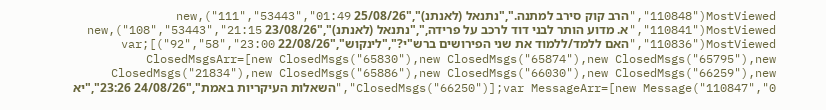MostViewed("110848","הרב קוק סירב למתנה.","נתנאל (לאנתנ)","25/08/26 01:49","53443","111"),new MostViewed("110841","א. מדוע הותר לבני דוד לרכב על פרידה,","נתנאל (לאנתנ)","23/08/26 21:15","53443","108"),new MostViewed("110836","האם ללמד/ללמוד את שני הפירושים ברש"י?","לינקוש","22/08/26 23:00","58","92")];var ClosedMsgsArr=[new ClosedMsgs("65830"),new ClosedMsgs("65874"),new ClosedMsgs("65795"),new ClosedMsgs("21834"),new ClosedMsgs("65886"),new ClosedMsgs("66030"),new ClosedMsgs("66259"),new ClosedMsgs("66250")];var MessageArr=[new Message("110847","0","השאלות העיקריות באמת","24/08/26 23:26","יא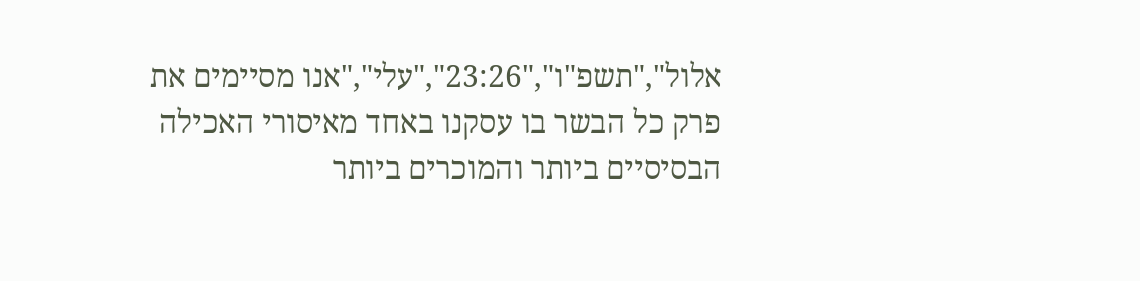אלול","תשפ"ו","23:26","עלי","אנו מסיימים את פרק כל הבשר בו עסקנו באחד מאיסורי האכילה הבסיסיים ביותר והמוכרים ביותר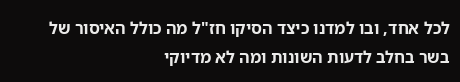לכל אחד, ובו למדנו כיצד הסיקו חז"ל מה כולל האיסור של בשר בחלב לדעות השונות ומה לא מדיוקי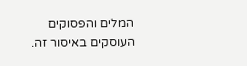המלים והפסוקים העוסקים באיסור זה.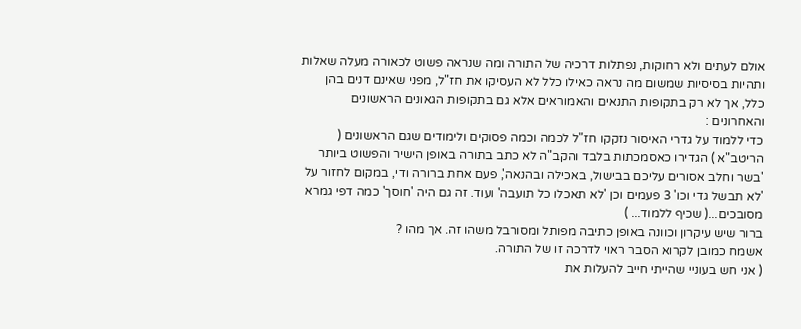אולם לעתים ולא רחוקות, נפתלות דרכיה של התורה ומה שנראה פשוט לכאורה מעלה שאלות ותהיות בסיסיות שמשום מה נראה כאילו כלל לא העסיקו את חז"ל, מפני שאינם דנים בהן כלל, אך לא רק בתקופות התנאים והאמוראים אלא גם בתקופות הגאונים הראשונים והאחרונים :
כדי ללמוד על גדרי האיסור נזקקו חז"ל לכמה וכמה פסוקים ולימודים שגם הראשונים ( הריטב"א ) הגדירו כאסמכתות בלבד והקב"ה לא כתב בתורה באופן הישיר והפשוט ביותר 'בשר וחלב אסורים עליכם בבישול, באכילה ובהנאה', פעם אחת ברורה ודי, במקום לחזור על 'לא תבשל גדי וכו' 3 פעמים וכן 'לא תאכלו כל תועבה' ועוד. זה גם היה 'חוסך' כמה דפי גמרא מסובכים...( שכיף ללמוד... )
ברור שיש עיקרון וכוונה באופן כתיבה מפותל ומסורבל משהו זה. אך מהו ?
אשמח כמובן לקרוא הסבר ראוי לדרכה זו של התורה.
( אני חש בעוניי שהייתי חייב להעלות את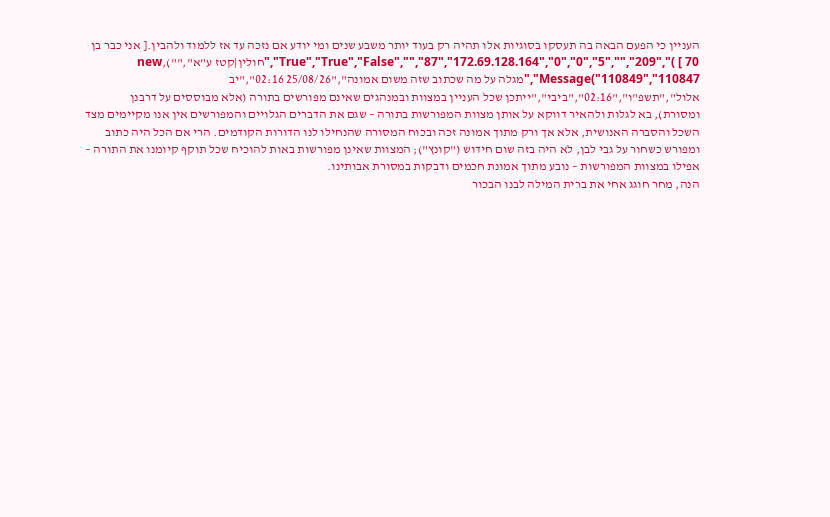העניין כי הפעם הבאה בה תעסקו בסוגיות אלו תהיה רק בעוד יותר משבע שנים ומי יודע אם נזכה עד אז ללמוד ולהבין.[ אני כבר בן 70 ] )","209","","5","True","True","False","","87","172.69.128.164","0","0","חולין|קטז ע"א",""),new Message("110849","110847","מגלה על מה שכתוב שזה משום אמונה","25/08/26 02:16","יב אלול","תשפ"ו","02:16","ביבי","ייתכן שכל העניין במצוות ובמנהגים שאינם מפורשים בתורה (אלא מבוססים על דרבנן ומסורת), בא לגלות ולהאיר דווקא על אותן מצוות המפורשות בתורה – שגם את הדברים הגלויים והמפורשים אין אנו מקיימים מצד השכל והסברה האנושית, אלא אך ורק מתוך אמונה זכה ובכוח המסורה שהנחילו לנו הדורות הקודמים. הרי אם הכל היה כתוב ומפורש כשחור על גבי לבן, לא היה בזה שום חידוש ("קונץ"); המצוות שאינן מפורשות באות להוכיח שכל תוקף קיומנו את התורה – אפילו במצוות המפורשות – נובע מתוך אמונת חכמים ודבקות במסורת אבותינו.
הנה, מחר חוגג אחי את ברית המילה לבנו הבכור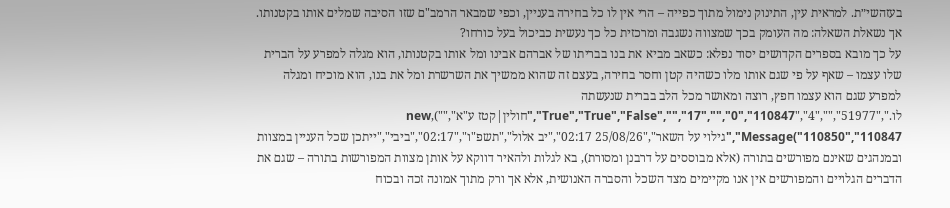בעזהשי״ת. למראית עין, התינוק נימול מתוך כפייה – הרי אין לו כל בחירה בעניין, וכפי שמבאר הרמב"ם שזו הסיבה שמלים אותו בקטנותו. אך נשאלת השאלה: מה העומק בכך שמצווה נשגבה ומרכזית כל כך נעשית כביכול בעל כורחו?
על כך מובא בספרים הקדושים יסוד נפלא: כשאב מביא את בנו בבריתו של אברהם אבינו ומל אותו בקטנותו, הוא מגלה למפרע על הברית שלו עצמו – שאף על פי שגם אותו מלו כשהיה קטן וחסר בחירה, בעצם זה שהוא ממשיך את השרשרת ומל את בנו, הוא מוכיח ומגלה למפרע שגם הוא עצמו חפץ, רוצה ומאושר מכל הלב בברית שנעשתה לו.","51977","","4","True","True","False","","17","","0","110847","חולין|קטז ע"א",""),new Message("110850","110847","גילוי על השאר","25/08/26 02:17","יב אלול","תשפ"ו","02:17","ביבי","ייתכן שכל העניין במצוות ובמנהגים שאינם מפורשים בתורה (אלא מבוססים על דרבנן ומסורת), בא לגלות ולהאיר דווקא על אותן מצוות המפורשות בתורה – שגם את הדברים הגלויים והמפורשים אין אנו מקיימים מצד השכל והסברה האנושית, אלא אך ורק מתוך אמונה זכה ובכוח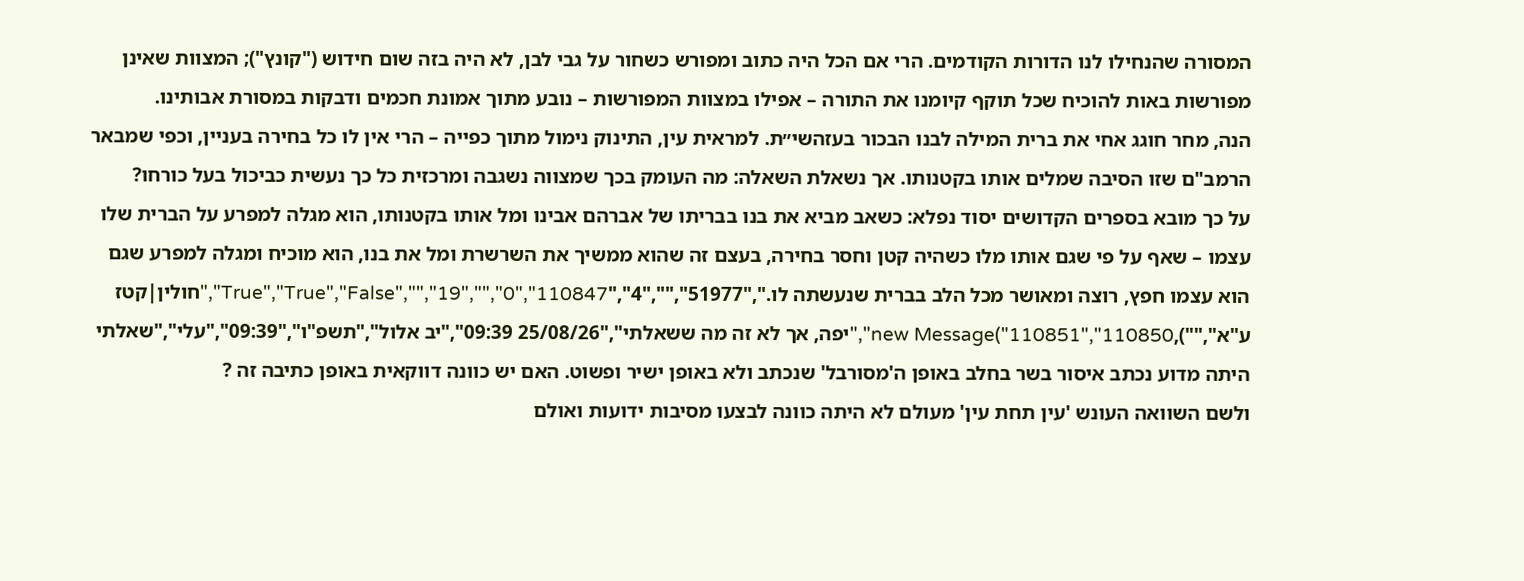המסורה שהנחילו לנו הדורות הקודמים. הרי אם הכל היה כתוב ומפורש כשחור על גבי לבן, לא היה בזה שום חידוש ("קונץ"); המצוות שאינן מפורשות באות להוכיח שכל תוקף קיומנו את התורה – אפילו במצוות המפורשות – נובע מתוך אמונת חכמים ודבקות במסורת אבותינו.
הנה, מחר חוגג אחי את ברית המילה לבנו הבכור בעזהשי״ת. למראית עין, התינוק נימול מתוך כפייה – הרי אין לו כל בחירה בעניין, וכפי שמבאר הרמב"ם שזו הסיבה שמלים אותו בקטנותו. אך נשאלת השאלה: מה העומק בכך שמצווה נשגבה ומרכזית כל כך נעשית כביכול בעל כורחו?
על כך מובא בספרים הקדושים יסוד נפלא: כשאב מביא את בנו בבריתו של אברהם אבינו ומל אותו בקטנותו, הוא מגלה למפרע על הברית שלו עצמו – שאף על פי שגם אותו מלו כשהיה קטן וחסר בחירה, בעצם זה שהוא ממשיך את השרשרת ומל את בנו, הוא מוכיח ומגלה למפרע שגם הוא עצמו חפץ, רוצה ומאושר מכל הלב בברית שנעשתה לו.","51977","","4","True","True","False","","19","","0","110847","חולין|קטז ע"א",""),new Message("110851","110850","יפה, אך לא זה מה ששאלתי","25/08/26 09:39","יב אלול","תשפ"ו","09:39","עלי","שאלתי היתה מדוע נכתב איסור בשר בחלב באופן ה'מסורבל' שנכתב ולא באופן ישיר ופשוט. האם יש כוונה דווקאית באופן כתיבה זה ?
ולשם השוואה העונש 'עין תחת עין' מעולם לא היתה כוונה לבצעו מסיבות ידועות ואולם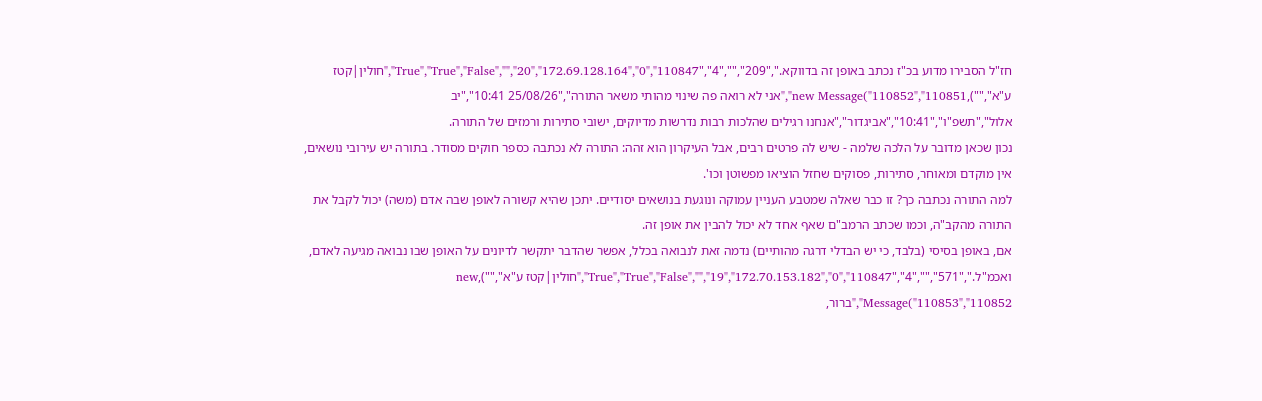חז"ל הסבירו מדוע בכ"ז נכתב באופן זה בדווקא.","209","","4","True","True","False","","20","172.69.128.164","0","110847","חולין|קטז ע"א",""),new Message("110852","110851","אני לא רואה פה שינוי מהותי משאר התורה","25/08/26 10:41","יב אלול","תשפ"ו","10:41","אביגדור","אנחנו רגילים שהלכות רבות נדרשות מדיוקים, ישובי סתירות ורמזים של התורה.
נכון שכאן מדובר על הלכה שלמה - שיש לה פרטים רבים, אבל העיקרון הוא זהה: התורה לא נכתבה כספר חוקים מסודר. בתורה יש עירובי נושאים, אין מוקדם ומאוחר, סתירות, פסוקים שחזל הוציאו מפשוטן וכו'.
למה התורה נכתבה כך? זו כבר שאלה שמטבע העניין עמוקה ונוגעת בנושאים יסודיים. יתכן שהיא קשורה לאופן שבה אדם (משה) יכול לקבל את התורה מהקב"ה, וכמו שכתב הרמב"ם שאף אחד לא יכול להבין את אופן זה.
אם, באופן בסיסי (בלבד, כי יש הבדלי דרגה מהותיים) נדמה זאת לנבואה בכלל, אפשר שהדבר יתקשר לדיונים על האופן שבו נבואה מגיעה לאדם, ואכמ"ל.","571","","4","True","True","False","","19","172.70.153.182","0","110847","חולין|קטז ע"א",""),new Message("110853","110852","ברור,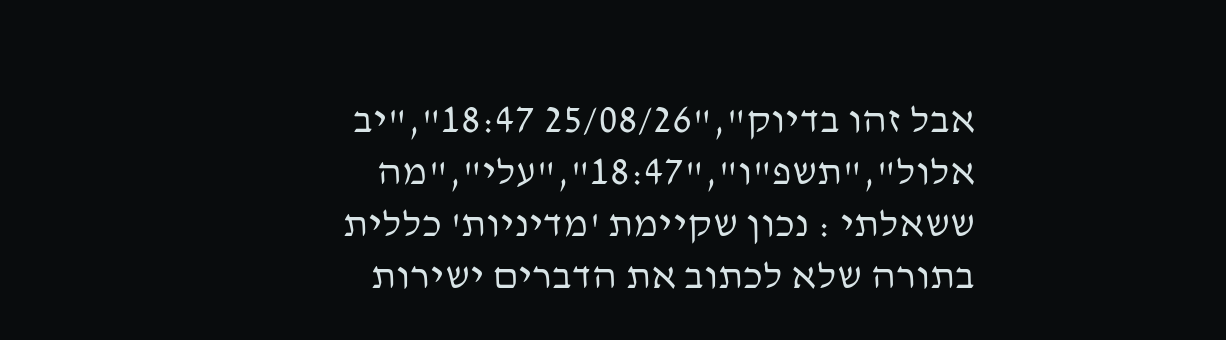אבל זהו בדיוק","25/08/26 18:47","יב אלול","תשפ"ו","18:47","עלי","מה ששאלתי : נכון שקיימת 'מדיניות' כללית בתורה שלא לכתוב את הדברים ישירות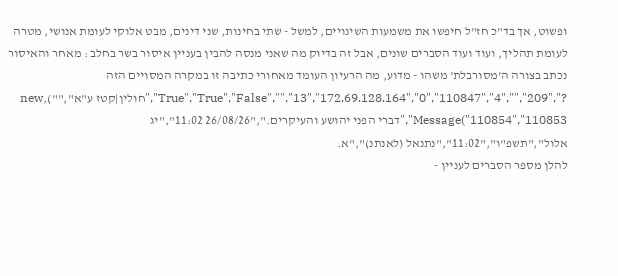ופשוט, אך בד"כ חז"ל חיפשו את משמעות השינויים, למשל - שתי בחינות, שני דינים, מבט אלוקי לעומת אנושי, מטרה לעומת תהליך, ועוד ועוד הסברים שונים, אבל זה בדיוק מה שאני מנסה להבין בעניין איסור בשר בחלב : מאחר והאיסור נכתב בצורה ה'מסורבלת' משהו - מדוע, מה הרעיון העומד מאחורי כתיבה זו במקרה המסויים הזה ?","209","","4","True","True","False","","13","172.69.128.164","0","110847","חולין|קטז ע"א",""),new Message("110854","110853","דברי הפני יהושע והעיקרים.","26/08/26 11:02","יג אלול","תשפ"ו","11:02","נתנאל (לאנתנ)","א.
להלן מספר הסברים לעניין -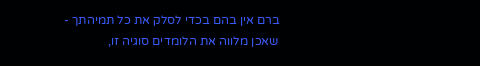ברם אין בהם בכדי לסלק את כל תמיהתך - שאכן מלווה את הלומדים סוגיה זו,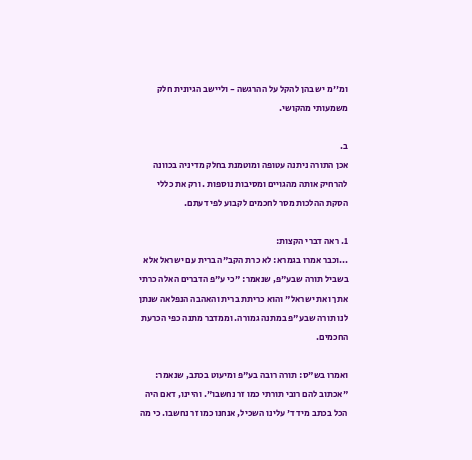ומ''מ יש בהן להקל על ההרגשה - וליישב הגיונית חלק משמעותי מהקושי.

ב.
אכן התורה ניתנה עטופה ומוטמנת בחלק מדיניה בכוונה להרחיק אותה מהגויים ומסיבות נוספות . ורק את כללי הסקת ההלכות מסר לחכמים לקבוע לפי דעתם.

1. ראה דברי הקצות:
...וכבר אמרו בגמרא: לא כרת הקב"ה ברית עם ישראל אלא בשביל תורה שבע"פ, שנאמר: "כי ע"פ הדברים האלה כרתי אתך ואת ישראל" והוא כריתת ברית והאהבה הנפלאה שנתן לנו תורה שבע"פ במתנה גמורה. וממדבר מתנה כפי הכרעת החכמים.

ואמרו בש"ס: תורה רובה בע"פ ומיעוט בכתב, שנאמר: "אכתוב להם רובי תורתי כמו זר נחשבו". והיינו, דאם היה הכל בכתב מיד ד' עלינו השכיל, אנחנו כמו זר נחשבו. כי מה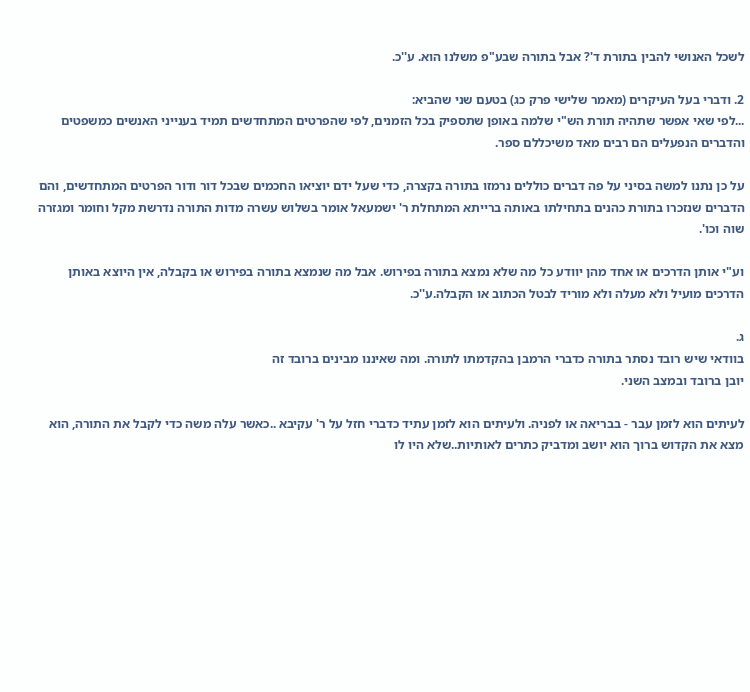לשכל האנושי להבין בתורת ד'? אבל בתורה שבע"פ משלנו הוא. ע''כ.

2. ודברי בעל העיקרים (מאמר שלישי פרק כג) בטעם שני שהביא:
...לפי שאי אפשר שתהיה תורת הש"י שלמה באופן שתספיק בכל הזמנים, לפי שהפרטים המתחדשים תמיד בענייני האנשים כמשפטים והדברים הנפעלים הם רבים מאד משיכללם ספר.

על כן נתנו למשה בסיני על פה דברים כוללים נרמזו בתורה בקצרה, כדי שעל ידם יוציאו החכמים שבכל דור ודור הפרטים המתחדשים, והם הדברים שנזכרו בתורת כהנים בתחילתו באותה ברייתא המתחלת ר' ישמעאל אומר בשלוש עשרה מדות התורה נדרשת מקל וחומר ומגזרה שוה וכו'.

וע"י אותן הדרכים או אחד מהן יוודע כל מה שלא נמצא בתורה בפירוש. אבל מה שנמצא בתורה בפירוש או בקבלה, אין היוצא באותן הדרכים מועיל ולא מעלה ולא מוריד לבטל הכתוב או הקבלה.ע''כ.

ג.
בוודאי שיש רובד נסתר בתורה כדברי הרמבן בהקדמתו לתורה. ומה שאיננו מבינים ברובד זה
יובן ברובד ובמצב השני.

לעיתים הוא לזמן עבר - בבריאה או לפניה. ולעיתים הוא לזמן עתיד כדברי חזל על ר' עקיבא ..כאשר עלה משה כדי לקבל את התורה, הוא מצא את הקדוש ברוך הוא יושב ומדביק כתרים לאותיות..שלא היו לו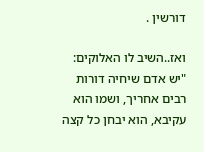דורשין .

ואז..השיב לו האלוקים: "יש אדם שיחיה דורות רבים אחריך, ושמו הוא עקיבא, הוא יבחן כל קצה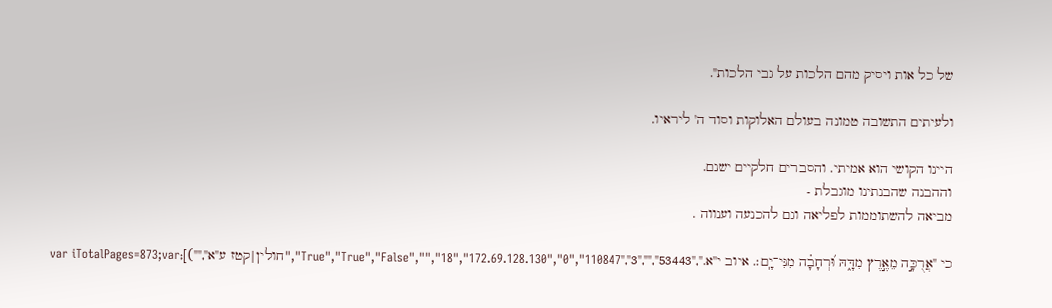של כל אות ויסיק מהם הלכות על גבי הלכות".

ולעיתים התשובה טמונה בעולם האלוקות וסוד ה' ליראיו.

היינו הקושי הוא אמיתי. והסברים חלקיים ישנם.
וההבנה שהבנתינו מוגבלת -
מביאה להשתוממות לפליאה וגם להכנעה וענווה .

כי "אֲרֻכָּ֣ה מֵאֶ֣רֶץ מִדָּ֑הּ וּ֝רְחָבָ֗ה מִנִּי־יָֽם׃. איוב י''א.","53443","","3","True","True","False","","18","172.69.128.130","0","110847","חולין|קטז ע"א","")];var iTotalPages=873;var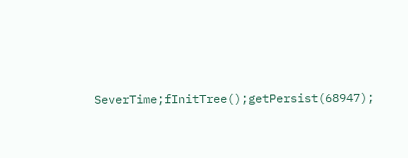SeverTime;fInitTree();getPersist(68947);